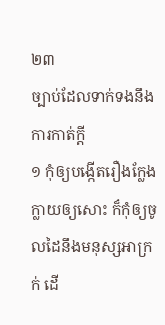២៣
ច្បាប់ដែលទាក់ទងនឹងការកាត់ក្តី
១ កុំឲ្យបង្កើតរឿងក្លែងក្លាយឲ្យសោះ ក៏កុំឲ្យចូលដៃនឹងមនុស្សអាក្រក់ ដើ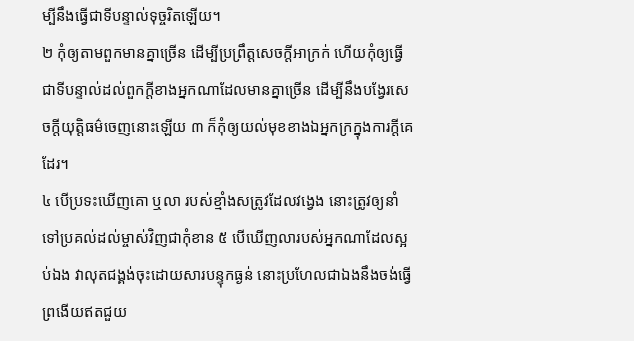ម្បីនឹងធ្វើជាទីបន្ទាល់ទុច្ចរិតឡើយ។
២ កុំឲ្យតាមពួកមានគ្នាច្រើន ដើម្បីប្រព្រឹត្តសេចក្តីអាក្រក់ ហើយកុំឲ្យធ្វើជាទីបន្ទាល់ដល់ពួកក្តីខាងអ្នកណាដែលមានគ្នាច្រើន ដើម្បីនឹងបង្វែរសេចក្តីយុត្តិធម៌ចេញនោះឡើយ ៣ ក៏កុំឲ្យយល់មុខខាងឯអ្នកក្រក្នុងការក្តីគេដែរ។
៤ បើប្រទះឃើញគោ ឬលា របស់ខ្មាំងសត្រូវដែលវង្វេង នោះត្រូវឲ្យនាំទៅប្រគល់ដល់ម្ចាស់វិញជាកុំខាន ៥ បើឃើញលារបស់អ្នកណាដែលស្អប់ឯង វាលុតជង្គង់ចុះដោយសារបន្ទុកធ្ងន់ នោះប្រហែលជាឯងនឹងចង់ធ្វើព្រងើយឥតជួយ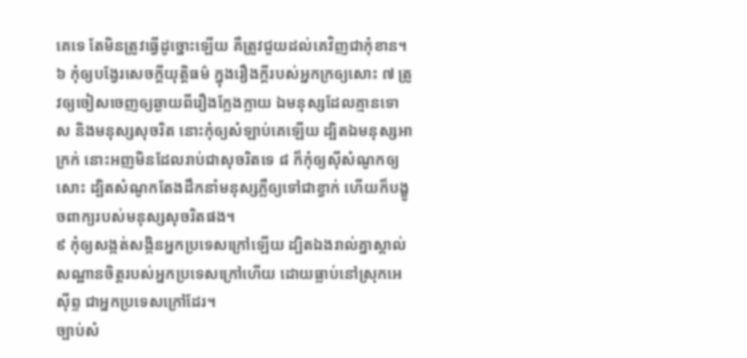គេទេ តែមិនត្រូវធ្វើដូច្នោះឡើយ គឺត្រូវជួយដល់គេវិញជាកុំខាន។
៦ កុំឲ្យបង្វែរសេចក្តីយុត្តិធម៌ ក្នុងរឿងក្តីរបស់អ្នកក្រឲ្យសោះ ៧ ត្រូវឲ្យចៀសចេញឲ្យឆ្ងាយពីរឿងក្លែងក្លាយ ឯមនុស្សដែលគ្មានទោស និងមនុស្សសុចរិត នោះកុំឲ្យសំឡាប់គេឡើយ ដ្បិតឯមនុស្សអាក្រក់ នោះអញមិនដែលរាប់ជាសុចរិតទេ ៨ ក៏កុំឲ្យស៊ីសំណូកឲ្យសោះ ដ្បិតសំណូកតែងដឹកនាំមនុស្សភ្លឺឲ្យទៅជាខ្វាក់ ហើយក៏បង្ខូចពាក្យរបស់មនុស្សសុចរិតផង។
៩ កុំឲ្យសង្កត់សង្កិនអ្នកប្រទេសក្រៅឡើយ ដ្បិតឯងរាល់គ្នាស្គាល់សណ្ឋានចិត្តរបស់អ្នកប្រទេសក្រៅហើយ ដោយធ្លាប់នៅស្រុកអេស៊ីព្ទ ជាអ្នកប្រទេសក្រៅដែរ។
ច្បាប់សំ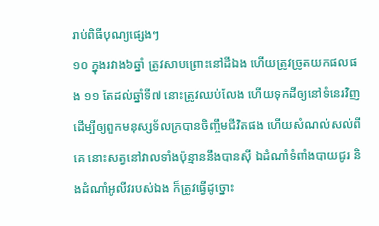រាប់ពិធីបុណ្យផ្សេងៗ
១០ ក្នុងរវាង៦ឆ្នាំ ត្រូវសាបព្រោះនៅដីឯង ហើយត្រូវច្រូតយកផលផង ១១ តែដល់ឆ្នាំទី៧ នោះត្រូវឈប់លែង ហើយទុកដីឲ្យនៅទំនេរវិញ ដើម្បីឲ្យពួកមនុស្សទ័លក្របានចិញ្ចឹមជីវិតផង ហើយសំណល់សល់ពីគេ នោះសត្វនៅវាលទាំងប៉ុន្មាននឹងបានស៊ី ឯដំណាំទំពាំងបាយជូរ និងដំណាំអូលីវរបស់ឯង ក៏ត្រូវធ្វើដូច្នោះ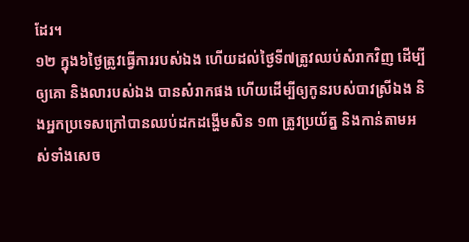ដែរ។
១២ ក្នុង៦ថ្ងៃត្រូវធ្វើការរបស់ឯង ហើយដល់ថ្ងៃទី៧ត្រូវឈប់សំរាកវិញ ដើម្បីឲ្យគោ និងលារបស់ឯង បានសំរាកផង ហើយដើម្បីឲ្យកូនរបស់បាវស្រីឯង និងអ្នកប្រទេសក្រៅបានឈប់ដកដង្ហើមសិន ១៣ ត្រូវប្រយ័ត្ន និងកាន់តាមអស់ទាំងសេច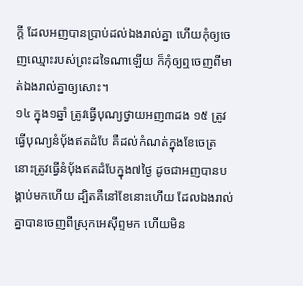ក្តី ដែលអញបានប្រាប់ដល់ឯងរាល់គ្នា ហើយកុំឲ្យចេញឈ្មោះរបស់ព្រះដទៃណាឡើយ ក៏កុំឲ្យឮចេញពីមាត់ឯងរាល់គ្នាឲ្យសោះ។
១៤ ក្នុង១ឆ្នាំ ត្រូវធ្វើបុណ្យថ្វាយអញ៣ដង ១៥ ត្រូវធ្វើបុណ្យនំបុ័ងឥតដំបែ គឺដល់កំណត់ក្នុងខែចេត្រ នោះត្រូវធ្វើនំបុ័ងឥតដំបែក្នុង៧ថ្ងៃ ដូចជាអញបានបង្គាប់មកហើយ ដ្បិតគឺនៅខែនោះហើយ ដែលឯងរាល់គ្នាបានចេញពីស្រុកអេស៊ីព្ទមក ហើយមិន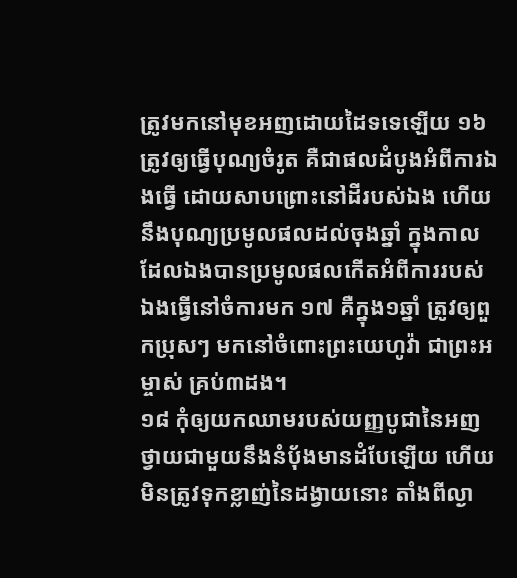ត្រូវមកនៅមុខអញដោយដៃទទេឡើយ ១៦ ត្រូវឲ្យធ្វើបុណ្យចំរូត គឺជាផលដំបូងអំពីការឯងធ្វើ ដោយសាបព្រោះនៅដីរបស់ឯង ហើយនឹងបុណ្យប្រមូលផលដល់ចុងឆ្នាំ ក្នុងកាលដែលឯងបានប្រមូលផលកើតអំពីការរបស់ឯងធ្វើនៅចំការមក ១៧ គឺក្នុង១ឆ្នាំ ត្រូវឲ្យពួកប្រុសៗ មកនៅចំពោះព្រះយេហូវ៉ា ជាព្រះអម្ចាស់ គ្រប់៣ដង។
១៨ កុំឲ្យយកឈាមរបស់យញ្ញបូជានៃអញ ថ្វាយជាមួយនឹងនំបុ័ងមានដំបែឡើយ ហើយមិនត្រូវទុកខ្លាញ់នៃដង្វាយនោះ តាំងពីល្ងា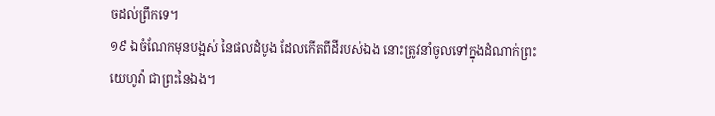ចដល់ព្រឹកទេ។
១៩ ឯចំណែកមុនបង្អស់ នៃផលដំបូង ដែលកើតពីដីរបស់ឯង នោះត្រូវនាំចូលទៅក្នុងដំណាក់ព្រះយេហូវ៉ា ជាព្រះនៃឯង។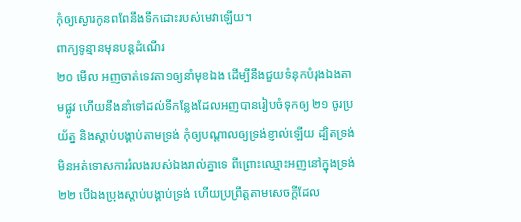កុំឲ្យស្ងោរកូនពពែនឹងទឹកដោះរបស់មេវាឡើយ។
ពាក្យទូន្មានមុនបន្តដំណើរ
២០ មើល អញចាត់ទេវតា១ឲ្យនាំមុខឯង ដើម្បីនឹងជួយទំនុកបំរុងឯងតាមផ្លូវ ហើយនឹងនាំទៅដល់ទីកន្លែងដែលអញបានរៀបចំទុកឲ្យ ២១ ចូរប្រយ័ត្ន និងស្តាប់បង្គាប់តាមទ្រង់ កុំឲ្យបណ្តាលឲ្យទ្រង់ខ្ញាល់ឡើយ ដ្បិតទ្រង់មិនអត់ទោសការរំលងរបស់ឯងរាល់គ្នាទេ ពីព្រោះឈ្មោះអញនៅក្នុងទ្រង់ ២២ បើឯងប្រុងស្តាប់បង្គាប់ទ្រង់ ហើយប្រព្រឹត្តតាមសេចក្តីដែល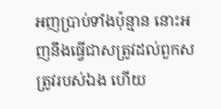អញប្រាប់ទាំងប៉ុន្មាន នោះអញនឹងធ្វើជាសត្រូវដល់ពួកសត្រូវរបស់ឯង ហើយ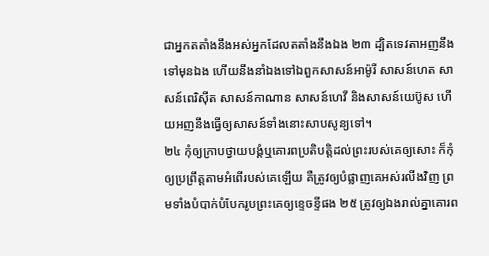ជាអ្នកតតាំងនឹងអស់អ្នកដែលតតាំងនឹងឯង ២៣ ដ្បិតទេវតាអញនឹងទៅមុនឯង ហើយនឹងនាំឯងទៅឯពួកសាសន៍អាម៉ូរី សាសន៍ហេត សាសន៍ពេរិស៊ីត សាសន៍កាណាន សាសន៍ហេវី និងសាសន៍យេប៊ូស ហើយអញនឹងធ្វើឲ្យសាសន៍ទាំងនោះសាបសូន្យទៅ។
២៤ កុំឲ្យក្រាបថ្វាយបង្គំឬគោរពប្រតិបត្តិដល់ព្រះរបស់គេឲ្យសោះ ក៏កុំឲ្យប្រព្រឹត្តតាមអំពើរបស់គេឡើយ គឺត្រូវឲ្យបំផ្លាញគេអស់រលីងវិញ ព្រមទាំងបំបាក់បំបែករូបព្រះគេឲ្យខ្ទេចខ្ទីផង ២៥ ត្រូវឲ្យឯងរាល់គ្នាគោរព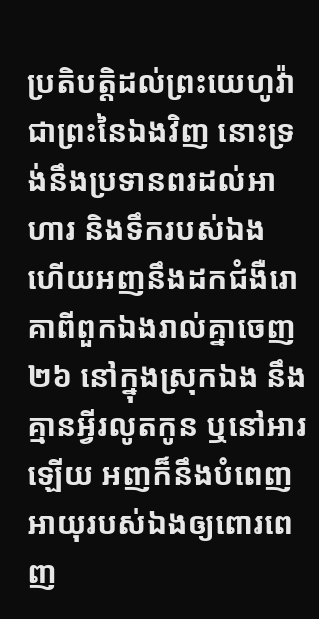ប្រតិបត្តិដល់ព្រះយេហូវ៉ា ជាព្រះនៃឯងវិញ នោះទ្រង់នឹងប្រទានពរដល់អាហារ និងទឹករបស់ឯង ហើយអញនឹងដកជំងឺរោគាពីពួកឯងរាល់គ្នាចេញ ២៦ នៅក្នុងស្រុកឯង នឹងគ្មានអ្វីរលូតកូន ឬនៅអារឡើយ អញក៏នឹងបំពេញអាយុរបស់ឯងឲ្យពោរពេញ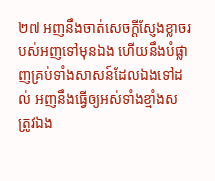២៧ អញនឹងចាត់សេចក្តីស្ញែងខ្លាចរបស់អញទៅមុនឯង ហើយនឹងបំផ្លាញគ្រប់ទាំងសាសន៍ដែលឯងទៅដល់ អញនឹងធ្វើឲ្យអស់ទាំងខ្មាំងសត្រូវឯង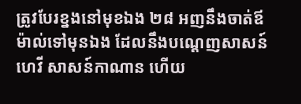ត្រូវបែរខ្នងនៅមុខឯង ២៨ អញនឹងចាត់ឪម៉ាល់ទៅមុនឯង ដែលនឹងបណ្តេញសាសន៍ហេវី សាសន៍កាណាន ហើយ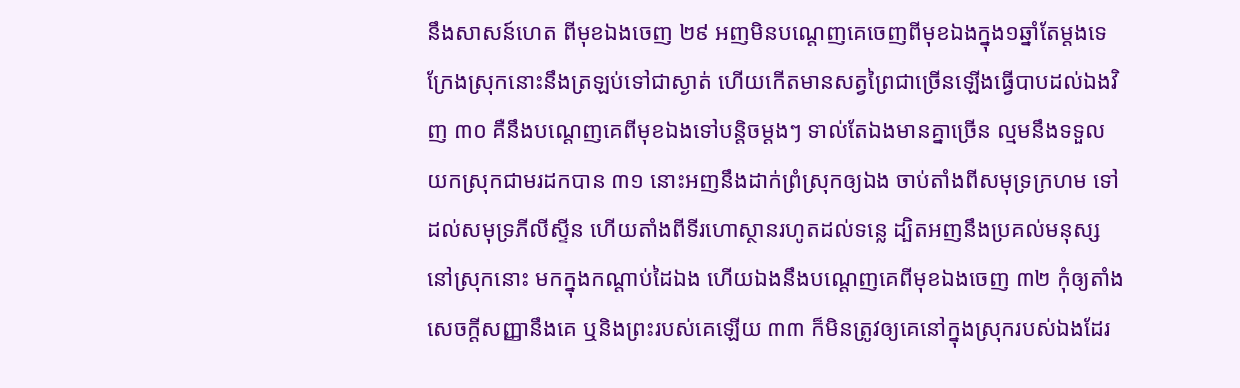នឹងសាសន៍ហេត ពីមុខឯងចេញ ២៩ អញមិនបណ្តេញគេចេញពីមុខឯងក្នុង១ឆ្នាំតែម្តងទេ ក្រែងស្រុកនោះនឹងត្រឡប់ទៅជាស្ងាត់ ហើយកើតមានសត្វព្រៃជាច្រើនឡើងធ្វើបាបដល់ឯងវិញ ៣០ គឺនឹងបណ្តេញគេពីមុខឯងទៅបន្តិចម្តងៗ ទាល់តែឯងមានគ្នាច្រើន ល្មមនឹងទទួលយកស្រុកជាមរដកបាន ៣១ នោះអញនឹងដាក់ព្រំស្រុកឲ្យឯង ចាប់តាំងពីសមុទ្រក្រហម ទៅដល់សមុទ្រភីលីស្ទីន ហើយតាំងពីទីរហោស្ថានរហូតដល់ទន្លេ ដ្បិតអញនឹងប្រគល់មនុស្សនៅស្រុកនោះ មកក្នុងកណ្តាប់ដៃឯង ហើយឯងនឹងបណ្តេញគេពីមុខឯងចេញ ៣២ កុំឲ្យតាំងសេចក្តីសញ្ញានឹងគេ ឬនិងព្រះរបស់គេឡើយ ៣៣ ក៏មិនត្រូវឲ្យគេនៅក្នុងស្រុករបស់ឯងដែរ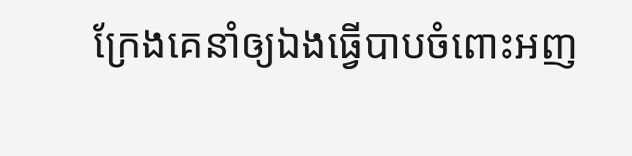ក្រែងគេនាំឲ្យឯងធ្វើបាបចំពោះអញ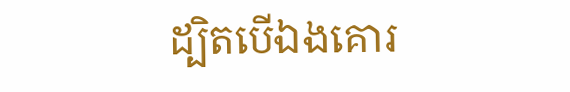ដ្បិតបើឯងគោរ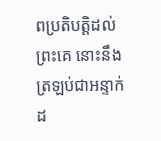ពប្រតិបត្តិដល់ព្រះគេ នោះនឹងត្រឡប់ជាអន្ទាក់ដ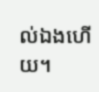ល់ឯងហើយ។